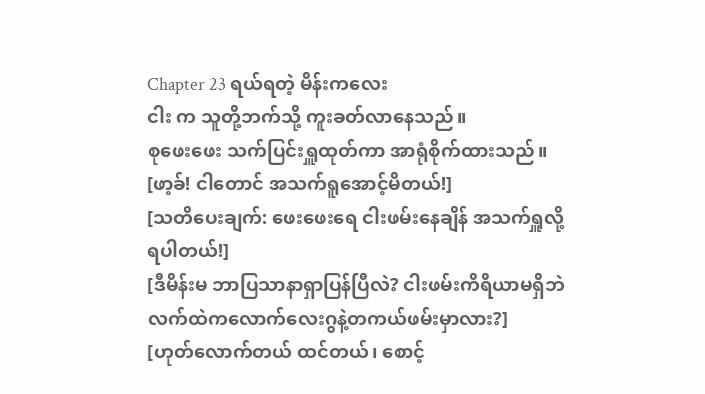Chapter 23 ရယ်ရတဲ့ မိန်းကလေး
ငါး က သူတို့ဘက်သို့ ကူးခတ်လာနေသည်။
စုဖေးဖေး သက်ပြင်းရှူထုတ်ကာ အာရုံစိုက်ထားသည်။
[ဖာ့ခ်! ငါတောင် အသက်ရူအောင့်မိတယ်!]
[သတိပေးချက်: ဖေးဖေးရေ ငါးဖမ်းနေချိန် အသက်ရှူလို့ရပါတယ်!]
[ဒီမိန်းမ ဘာပြသာနာရှာပြန်ပြီလဲ? ငါးဖမ်းကိရိယာမရှိဘဲ လက်ထဲကလောက်လေးဂွနဲ့တကယ်ဖမ်းမှာလား?]
[ဟုတ်လောက်တယ် ထင်တယ်၊ စောင့်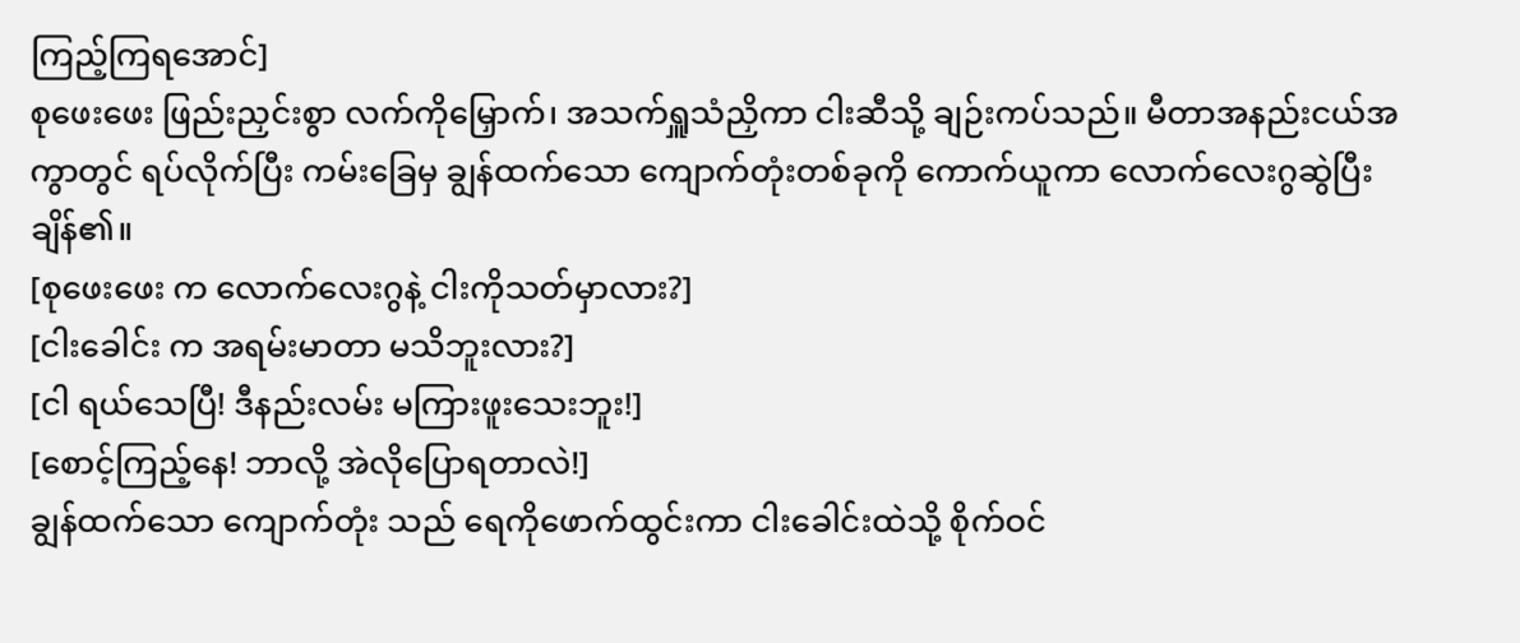ကြည့်ကြရအောင်]
စုဖေးဖေး ဖြည်းညှင်းစွာ လက်ကိုမြှောက်၊ အသက်ရှူသံညှိကာ ငါးဆီသို့ ချဉ်းကပ်သည်။ မီတာအနည်းငယ်အကွာတွင် ရပ်လိုက်ပြီး ကမ်းခြေမှ ချွန်ထက်သော ကျောက်တုံးတစ်ခုကို ကောက်ယူကာ လောက်လေးဂွဆွဲပြီး ချိန်၏။
[စုဖေးဖေး က လောက်လေးဂွနဲ့ ငါးကိုသတ်မှာလား?]
[ငါးခေါင်း က အရမ်းမာတာ မသိဘူးလား?]
[ငါ ရယ်သေပြီ! ဒီနည်းလမ်း မကြားဖူးသေးဘူး!]
[စောင့်ကြည့်နေ! ဘာလို့ အဲလိုပြောရတာလဲ!]
ချွန်ထက်သော ကျောက်တုံး သည် ရေကိုဖောက်ထွင်းကာ ငါးခေါင်းထဲသို့ စိုက်ဝင်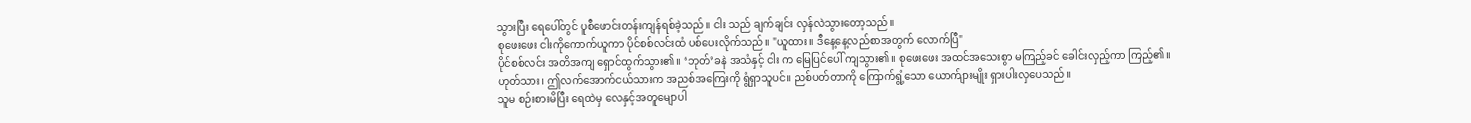သွားပြီး ရေပေါ်တွင် ပူစီဖောင်းတန်းကျန်ရစ်ခဲ့သည်။ ငါး သည် ချက်ချင်း လှန်လဲသွားတော့သည်။
စုဖေးဖေး ငါးကိုကောက်ယူကာ ပိုင်စစ်လင်းထံ ပစ်ပေးလိုက်သည်။ "ယူထား။ ဒီနေ့နေ့လည်စာအတွက် လောက်ပြီ"
ပိုင်စစ်လင်း အတိအကျ ရှောင်ထွက်သွား၏။ ‘ဘုတ်’ခနဲ အသံနှင့် ငါး က မြေပြင်ပေါ် ကျသွား၏။ စုဖေးဖေး အထင်အသေးစွာ မကြည့်ခင် ခေါင်းလှည့်ကာ ကြည့်၏။
ဟုတ်သား၊ ဤလက်အောက်ငယ်သားက အညစ်အကြေးကို ရွံရှာသူပင်။ ညစ်ပတ်တာကို ကြောက်ရွံ့သော ယောက်ျားမျိုး ရှားပါးလှပေသည်။
သူမ စဉ်းစားမိပြီး ရေထဲမှ လေနှင့်အတူမျောပါ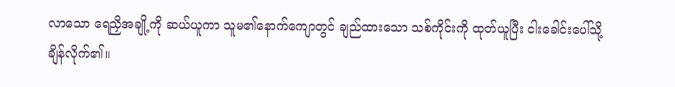လာသော ရေညှိအချို့ကို ဆယ်ယူကာ သူမ၏နောက်ကျောတွင် ချည်ထားသော သစ်ကိုင်းကို ထုတ်ယူပြီး ငါးခေါင်းပေါ်သို့ ချိန်လိုက်၏။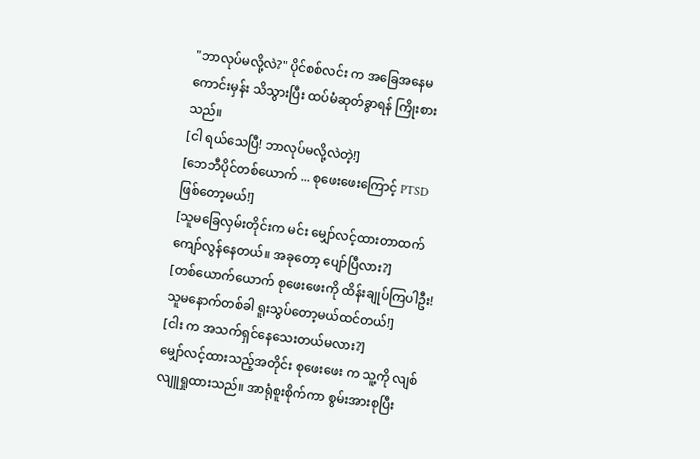"ဘာလုပ်မလို့လဲ?" ပိုင်စစ်လင်း က အခြေအနေမကောင်းမှန်း သိသွားပြီး ထပ်မံဆုတ်ခွာရန် ကြိုးစားသည်။
[ငါ ရယ်သေပြီ! ဘာလုပ်မလို့လဲတဲ့!]
[ဘေဘီပိုင်တစ်ယောက် ... စုဖေးဖေးကြောင့် PTSD ဖြစ်တော့မယ်!]
[သူမခြေလှမ်းတိုင်းက မင်း မျှော်လင့်ထားတာထက် ကျော်လွန်နေတယ်။ အခုတော့ ပျော်ပြီလား?]
[တစ်ယောက်ယောက် စုဖေးဖေးကို ထိန်းချုပ်ကြပါဦး! သူမနောက်တစ်ခါ ရူးသွပ်တော့မယ်ထင်တယ်!]
[ငါး က အသက်ရှင်နေသေးတယ်မလား?]
မျှော်လင့်ထားသည့်အတိုင်း စုဖေးဖေး က သူ့ကို လျစ်လျူရှုထားသည်။ အာရုံစူးစိုက်ကာ စွမ်းအားစုပြီး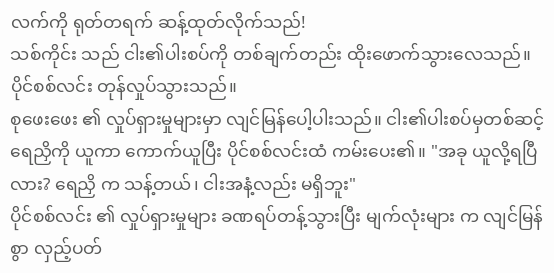လက်ကို ရုတ်တရက် ဆန့်ထုတ်လိုက်သည်!
သစ်ကိုင်း သည် ငါး၏ပါးစပ်ကို တစ်ချက်တည်း ထိုးဖောက်သွားလေသည်။
ပိုင်စစ်လင်း တုန်လှုပ်သွားသည်။
စုဖေးဖေး ၏ လှုပ်ရှားမှုများမှာ လျင်မြန်ပေါ့ပါးသည်။ ငါး၏ပါးစပ်မှတစ်ဆင့် ရေညှိကို ယူကာ ကောက်ယူပြီး ပိုင်စစ်လင်းထံ ကမ်းပေး၏။ "အခု ယူလို့ရပြီလား? ရေညှိ က သန့်တယ်၊ ငါးအနံ့လည်း မရှိဘူး"
ပိုင်စစ်လင်း ၏ လှုပ်ရှားမှုများ ခဏရပ်တန့်သွားပြီး မျက်လုံးများ က လျင်မြန်စွာ လှည့်ပတ်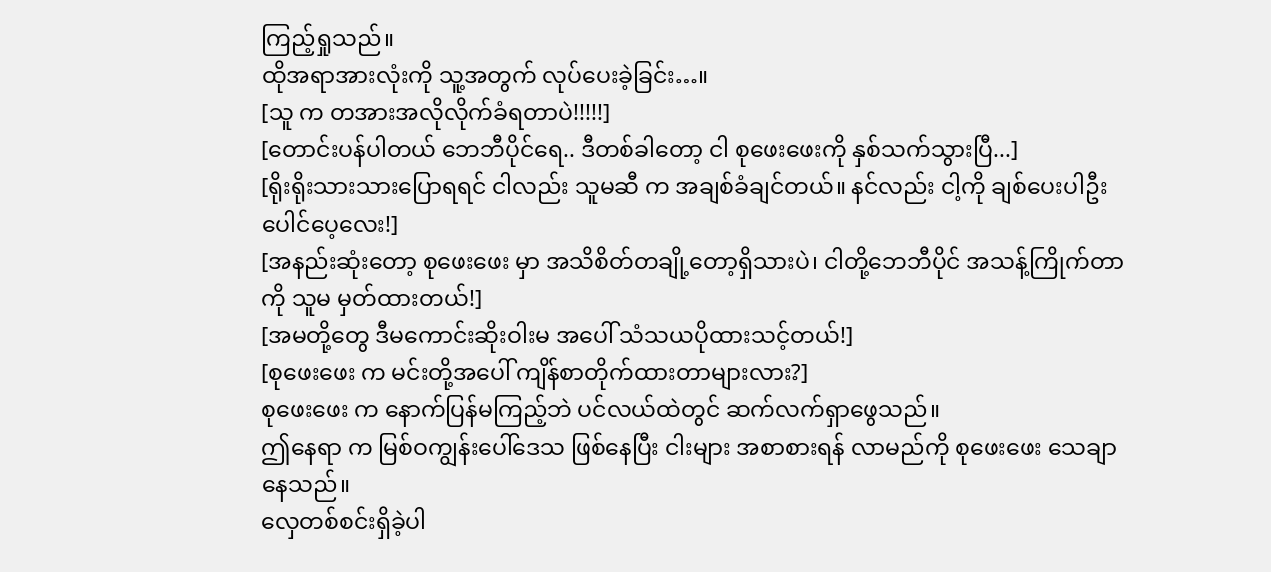ကြည့်ရှုသည်။
ထိုအရာအားလုံးကို သူ့အတွက် လုပ်ပေးခဲ့ခြင်း…။
[သူ က တအားအလိုလိုက်ခံရတာပဲ!!!!!]
[တောင်းပန်ပါတယ် ဘေဘီပိုင်ရေ.. ဒီတစ်ခါတော့ ငါ စုဖေးဖေးကို နှစ်သက်သွားပြီ...]
[ရိုးရိုးသားသားပြောရရင် ငါလည်း သူမဆီ က အချစ်ခံချင်တယ်။ နင်လည်း ငါ့ကို ချစ်ပေးပါဦး ပေါင်ပေ့လေး!]
[အနည်းဆုံးတော့ စုဖေးဖေး မှာ အသိစိတ်တချို့တော့ရှိသားပဲ၊ ငါတို့ဘေဘီပိုင် အသန့်ကြိုက်တာကို သူမ မှတ်ထားတယ်!]
[အမတို့တွေ ဒီမကောင်းဆိုးဝါးမ အပေါ် သံသယပိုထားသင့်တယ်!]
[စုဖေးဖေး က မင်းတို့အပေါ် ကျိန်စာတိုက်ထားတာများလား?]
စုဖေးဖေး က နောက်ပြန်မကြည့်ဘဲ ပင်လယ်ထဲတွင် ဆက်လက်ရှာဖွေသည်။
ဤနေရာ က မြစ်ဝကျွန်းပေါ်ဒေသ ဖြစ်နေပြီး ငါးများ အစာစားရန် လာမည်ကို စုဖေးဖေး သေချာနေသည်။
လှေတစ်စင်းရှိခဲ့ပါ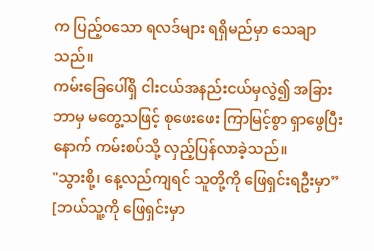က ပြည့်ဝသော ရလဒ်များ ရရှိမည်မှာ သေချာသည်။
ကမ်းခြေပေါ်ရှိ ငါးငယ်အနည်းငယ်မှလွဲ၍ အခြားဘာမှ မတွေ့သဖြင့် စုဖေးဖေး ကြာမြင့်စွာ ရှာဖွေပြီးနောက် ကမ်းစပ်သို့ လှည့်ပြန်လာခဲ့သည်။
"သွားစို့၊ နေ့လည်ကျရင် သူတို့ကို ဖြေရှင်းရဦးမှာ”
[ဘယ်သူ့ကို ဖြေရှင်းမှာ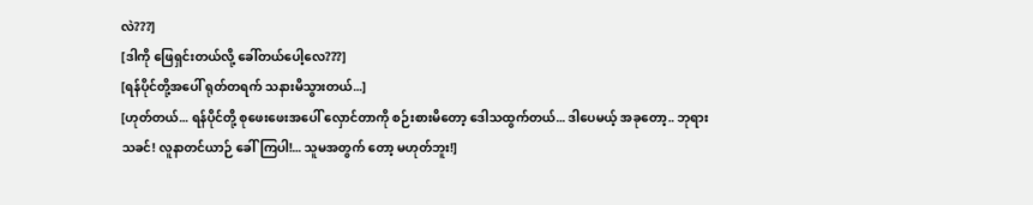လဲ???]
[ဒါကို ဖြေရှင်းတယ်လို့ ခေါ်တယ်ပေါ့လေ???]
[ရန်ပိုင်တို့အပေါ် ရုတ်တရက် သနားမိသွားတယ်...]
[ဟုတ်တယ်... ရန်ပိုင်တို့ စုဖေးဖေးအပေါ် လှောင်တာကို စဉ်းစားမိတော့ ဒေါသထွက်တယ်... ဒါပေမယ့် အခုတော့.. ဘုရားသခင်! လူနာတင်ယာဉ် ခေါ်ကြပါ!... သူမအတွက် တော့ မဟုတ်ဘူး!]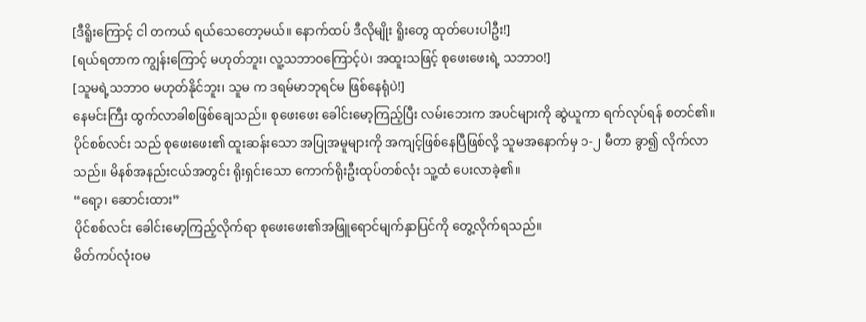[ဒီရိူးကြောင့် ငါ တကယ် ရယ်သေတော့မယ်။ နောက်ထပ် ဒီလိုမျိုး ရိူးတွေ ထုတ်ပေးပါဦး!]
[ရယ်ရတာက ကျွန်းကြောင့် မဟုတ်ဘူး၊ လူ့သဘာဝကြောင့်ပဲ၊ အထူးသဖြင့် စုဖေးဖေးရဲ့ သဘာဝ!]
[သူမရဲ့သဘာဝ မဟုတ်နိုင်ဘူး၊ သူမ က ဒရမ်မာဘုရင်မ ဖြစ်နေရုံပဲ!]
နေမင်းကြီး ထွက်လာခါစဖြစ်ချေသည်။ စုဖေးဖေး ခေါင်းမော့ကြည့်ပြီး လမ်းဘေးက အပင်များကို ဆွဲယူကာ ရက်လုပ်ရန် စတင်၏။
ပိုင်စစ်လင်း သည် စုဖေးဖေး၏ ထူးဆန်းသော အပြုအမူများကို အကျင့်ဖြစ်နေပြီဖြစ်လို့ သူမအနောက်မှ ၁-၂ မီတာ ခွာ၍ လိုက်လာသည်။ မိနစ်အနည်းငယ်အတွင်း ရိုးရှင်းသော ကောက်ရိုးဦးထုပ်တစ်လုံး သူ့ထံ ပေးလာခဲ့၏။
“ရော့၊ ဆောင်းထား”
ပိုင်စစ်လင်း ခေါင်းမော့ကြည့်လိုက်ရာ စုဖေးဖေး၏အဖြူရောင်မျက်နှာပြင်ကို တွေ့လိုက်ရသည်။
မိတ်ကပ်လုံးဝမ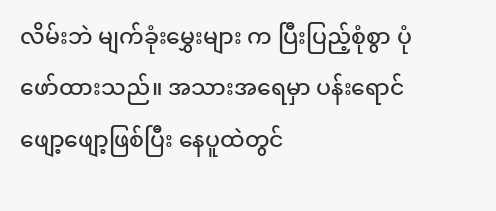လိမ်းဘဲ မျက်ခုံးမွှေးများ က ပြီးပြည့်စုံစွာ ပုံဖော်ထားသည်။ အသားအရေမှာ ပန်းရောင်ဖျော့ဖျော့ဖြစ်ပြီး နေပူထဲတွင်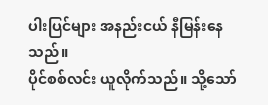ပါးပြင်များ အနည်းငယ် နီမြန်းနေသည်။
ပိုင်စစ်လင်း ယူလိုက်သည်။ သို့သော်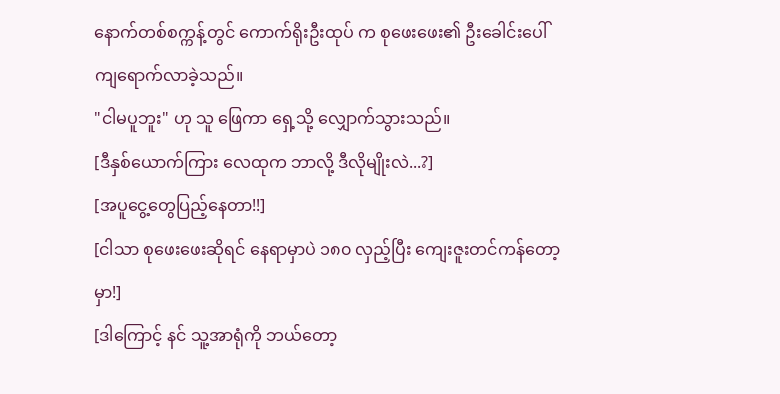နောက်တစ်စက္ကန့်တွင် ကောက်ရိုးဦးထုပ် က စုဖေးဖေး၏ ဦးခေါင်းပေါ် ကျရောက်လာခဲ့သည်။
"ငါမပူဘူး" ဟု သူ ဖြေကာ ရှေ့သို့ လျှောက်သွားသည်။
[ဒီနှစ်ယောက်ကြား လေထုက ဘာလို့ ဒီလိုမျိုးလဲ...?]
[အပူငွေ့တွေပြည့်နေတာ!!]
[ငါသာ စုဖေးဖေးဆိုရင် နေရာမှာပဲ ၁၈၀ လှည့်ပြီး ကျေးဇူးတင်ကန်တော့မှာ!]
[ဒါကြောင့် နင် သူ့အာရုံကို ဘယ်တော့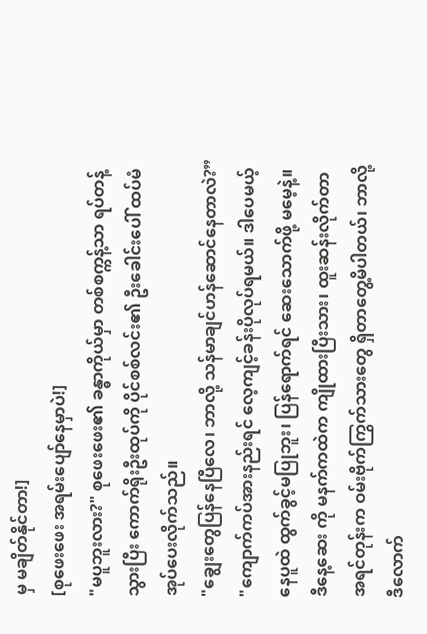မှ မချိတ်နိုင်တာ!]
[စုဖေးဖေး အရမ်းပျော်နေမှာပဲ!]
"မပူဘူးလား?" စုဖေးဖေး၏ ခန္ဓာကိုယ်မှာ တစ်စက္ကန့်သာ ရပ်တန့်သွားပြီး ကောက်ရိုးဦးထုပ်ကို ပိုင်စစ်လင်း၏ ဦးခေါင်းပေါ် ထပ်မံအုပ်ပေးလိုက်သည်။
"ချွေးတွေပြန်နေပြီလေ၊ ဘာလို့ သန်မာချင်ဟန်ဆောင်နေတာလဲ?”
"ကျောက်ကပ်အားနည်းရင် လေ့ကျင့်ခန်းပိုလုပ်ရမယ်။ ဒါပေမယ့် နေပူထဲ ထွက်ခွင့်မပြုဘူး၊ ပြန်ရောက်ရင် ဆေးသောက်ဖို့ မမေ့နဲ့။ ဒီနေ့ဆေး ကို မနက်ကထဲက ကျိုထားပြီးသား၊ ထူးဆန်းလိုက်တာ အရင်တုန်းက ဝမ်းဗိုက်ကြွက်သားတွေ ရှိတာတွေ့မိပါတယ်၊ ဘာလို့ ဒီလောက်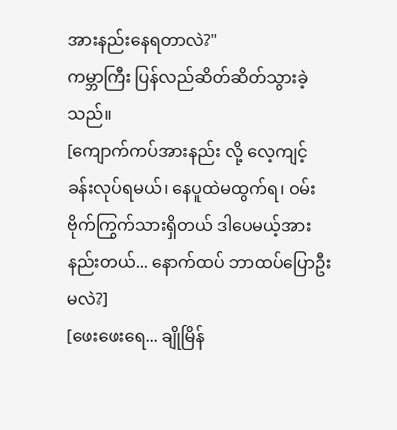အားနည်းနေရတာလဲ?"
ကမ္ဘာကြီး ပြန်လည်ဆိတ်ဆိတ်သွားခဲ့သည်။
[ကျောက်ကပ်အားနည်း လို့ လေ့ကျင့်ခန်းလုပ်ရမယ်၊ နေပူထဲမထွက်ရ၊ ဝမ်းဗိုက်ကြွက်သားရှိတယ် ဒါပေမယ့်အားနည်းတယ်... နောက်ထပ် ဘာထပ်ပြောဦးမလဲ?]
[ဖေးဖေးရေ... ချိုမြိန်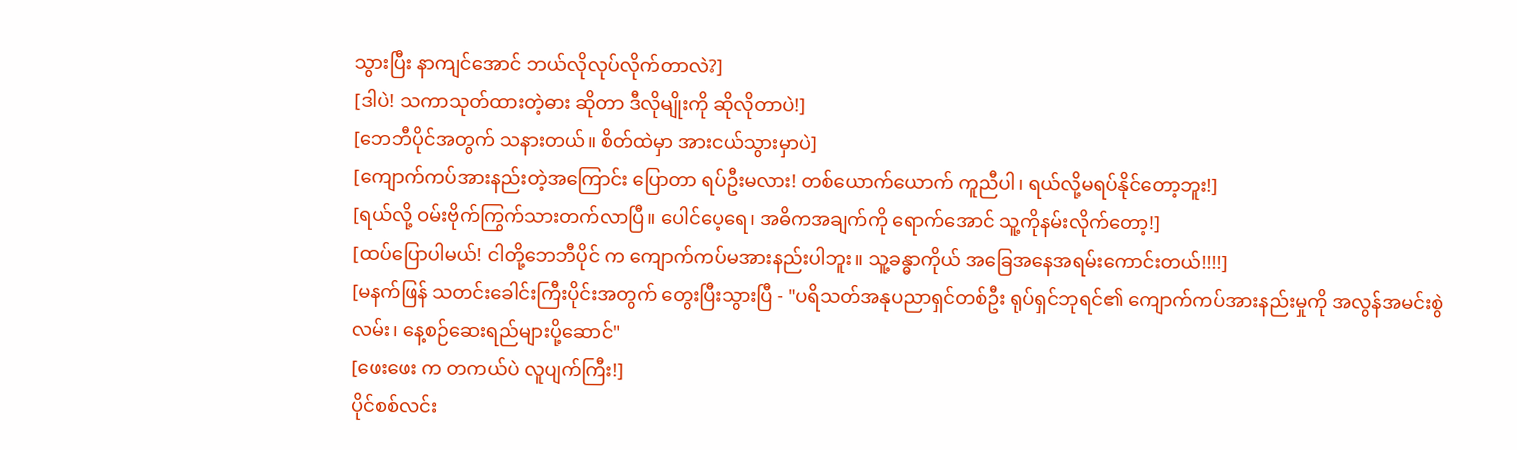သွားပြီး နာကျင်အောင် ဘယ်လိုလုပ်လိုက်တာလဲ?]
[ဒါပဲ! သကာသုတ်ထားတဲ့ဓား ဆိုတာ ဒီလိုမျိုးကို ဆိုလိုတာပဲ!]
[ဘေဘီပိုင်အတွက် သနားတယ်။ စိတ်ထဲမှာ အားငယ်သွားမှာပဲ]
[ကျောက်ကပ်အားနည်းတဲ့အကြောင်း ပြောတာ ရပ်ဦးမလား! တစ်ယောက်ယောက် ကူညီပါ၊ ရယ်လို့မရပ်နိုင်တော့ဘူး!]
[ရယ်လို့ ဝမ်းဗိုက်ကြွက်သားတက်လာပြီ။ ပေါင်ပေ့ရေ၊ အဓိကအချက်ကို ရောက်အောင် သူ့ကိုနမ်းလိုက်တော့!]
[ထပ်ပြောပါမယ်! ငါတို့ဘေဘီပိုင် က ကျောက်ကပ်မအားနည်းပါဘူး။ သူ့ခန္ဓာကိုယ် အခြေအနေအရမ်းကောင်းတယ်!!!!]
[မနက်ဖြန် သတင်းခေါင်းကြီးပိုင်းအတွက် တွေးပြီးသွားပြီ - "ပရိသတ်အနုပညာရှင်တစ်ဦး ရုပ်ရှင်ဘုရင်၏ ကျောက်ကပ်အားနည်းမှုကို အလွန်အမင်းစွဲလမ်း၊ နေ့စဉ်ဆေးရည်များပို့ဆောင်"
[ဖေးဖေး က တကယ်ပဲ လူပျက်ကြီး!]
ပိုင်စစ်လင်း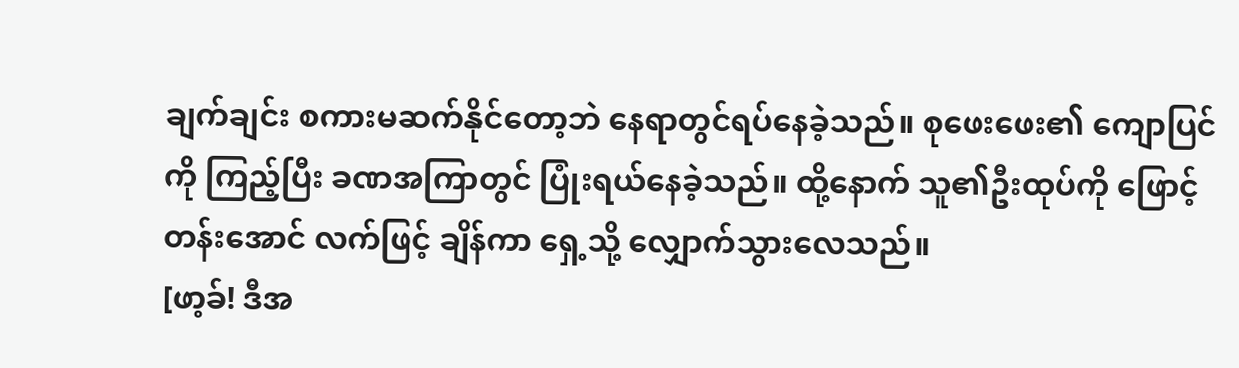ချက်ချင်း စကားမဆက်နိုင်တော့ဘဲ နေရာတွင်ရပ်နေခဲ့သည်။ စုဖေးဖေး၏ ကျောပြင်ကို ကြည့်ပြီး ခဏအကြာတွင် ပြုံးရယ်နေခဲ့သည်။ ထို့နောက် သူ၏ဦးထုပ်ကို ဖြောင့်တန်းအောင် လက်ဖြင့် ချိန်ကာ ရှေ့သို့ လျှောက်သွားလေသည်။
[ဖာ့ခ်! ဒီအ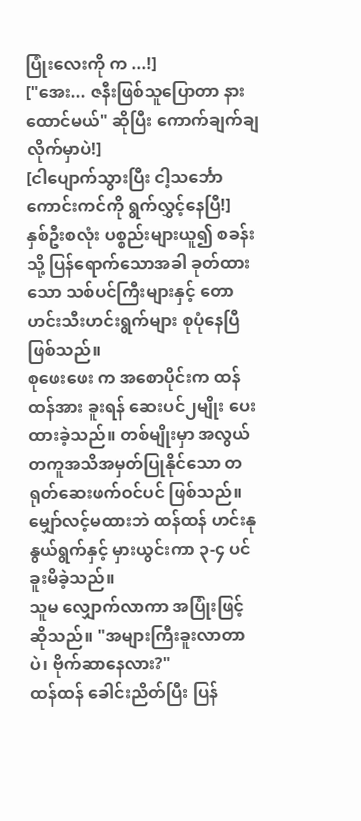ပြုံးလေးကို က ...!]
["အေး... ဇနီးဖြစ်သူပြောတာ နားထောင်မယ်" ဆိုပြီး ကောက်ချက်ချလိုက်မှာပဲ!]
[ငါပျောက်သွားပြီး ငါ့သင်္ဘောကောင်းကင်ကို ရွက်လွှင့်နေပြီ!]
နှစ်ဦးစလုံး ပစ္စည်းများယူ၍ စခန်းသို့ ပြန်ရောက်သောအခါ ခုတ်ထားသော သစ်ပင်ကြီးများနှင့် တောဟင်းသီးဟင်းရွက်များ စုပုံနေပြီဖြစ်သည်။
စုဖေးဖေး က အစောပိုင်းက ထန်ထန်အား ခူးရန် ဆေးပင်၂မျိုး ပေးထားခဲ့သည်။ တစ်မျိုးမှာ အလွယ်တကူအသိအမှတ်ပြုနိုင်သော တရုတ်ဆေးဖက်ဝင်ပင် ဖြစ်သည်။ မျှော်လင့်မထားဘဲ ထန်ထန် ဟင်းနုနွယ်ရွက်နှင့် မှားယွင်းကာ ၃-၄ ပင် ခူးမိခဲ့သည်။
သူမ လျှောက်လာကာ အပြုံးဖြင့် ဆိုသည်။ "အများကြီးခူးလာတာပဲ၊ ဗိုက်ဆာနေလား?"
ထန်ထန် ခေါင်းညိတ်ပြီး ပြန်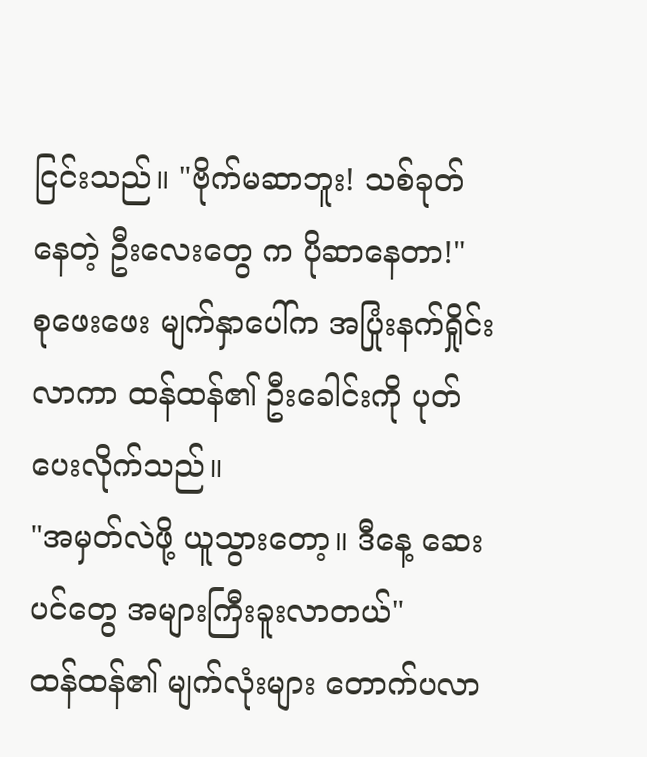ငြင်းသည်။ "ဗိုက်မဆာဘူး! သစ်ခုတ်နေတဲ့ ဦးလေးတွေ က ပိုဆာနေတာ!"
စုဖေးဖေး မျက်နှာပေါ်က အပြုံးနက်ရှိုင်းလာကာ ထန်ထန်၏ ဦးခေါင်းကို ပုတ်ပေးလိုက်သည်။
"အမှတ်လဲဖို့ ယူသွားတော့။ ဒီနေ့ ဆေးပင်တွေ အများကြီးခူးလာတယ်"
ထန်ထန်၏ မျက်လုံးများ တောက်ပလာ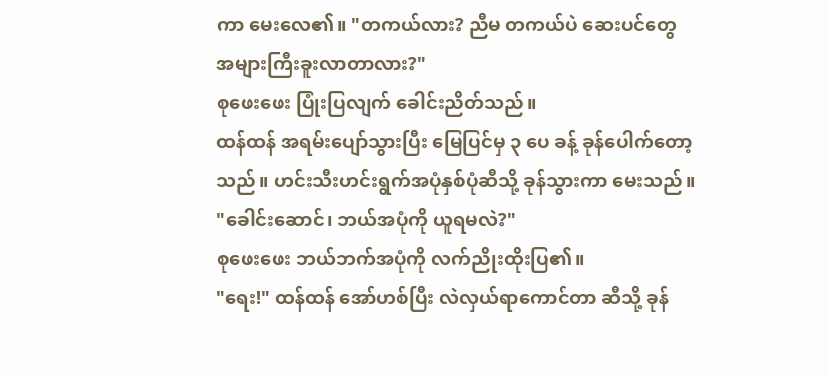ကာ မေးလေ၏။ "တကယ်လား? ညီမ တကယ်ပဲ ဆေးပင်တွေ အများကြီးခူးလာတာလား?"
စုဖေးဖေး ပြုံးပြလျက် ခေါင်းညိတ်သည်။
ထန်ထန် အရမ်းပျော်သွားပြီး မြေပြင်မှ ၃ ပေ ခန့် ခုန်ပေါက်တော့သည်။ ဟင်းသီးဟင်းရွက်အပုံနှစ်ပုံဆီသို့ ခုန်သွားကာ မေးသည်။
"ခေါင်းဆောင်၊ ဘယ်အပုံကို ယူရမလဲ?"
စုဖေးဖေး ဘယ်ဘက်အပုံကို လက်ညိုးထိုးပြ၏။
"ရေး!" ထန်ထန် အော်ဟစ်ပြီး လဲလှယ်ရာကောင်တာ ဆီသို့ ခုန်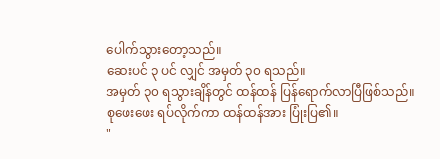ပေါက်သွားတော့သည်။
ဆေးပင် ၃ ပင် လျှင် အမှတ် ၃၀ ရသည်။
အမှတ် ၃၀ ရသွားချိန်တွင် ထန်ထန် ပြန်ရောက်လာပြီဖြစ်သည်။
စုဖေးဖေး ရပ်လိုက်ကာ ထန်ထန်အား ပြုံးပြ၏။
"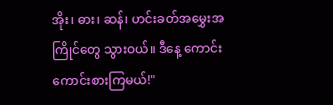အိုး၊ ဓား၊ ဆန်၊ ဟင်းခတ်အမွှေးအကြိုင်တွေ သွားဝယ်။ ဒီနေ့ ကောင်းကောင်းစားကြမယ်!"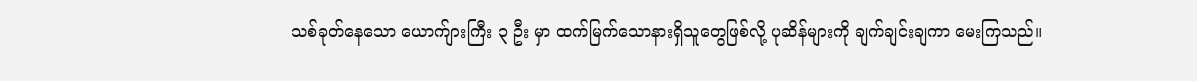သစ်ခုတ်နေသော ယောက်ျားကြီး ၃ ဦး မှာ ထက်မြက်သောနားရှိသူတွေဖြစ်လို့ ပုဆိန်များကို ချက်ချင်းချကာ မေးကြသည်။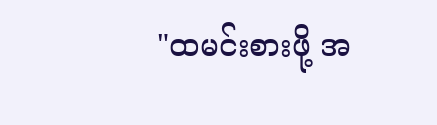"ထမင်းစားဖို့ အ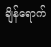ချိန်ရောက်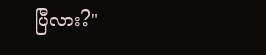ပြီလား?"